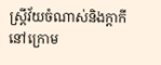ស្រ្តីវ័យចំណាស់និងក្តាកី
នៅក្រោម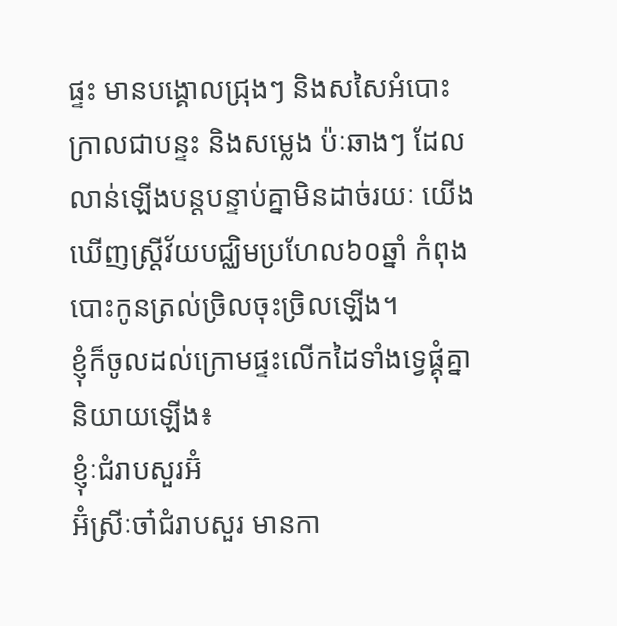ផ្ទះ មានបង្គោលជ្រុងៗ និងសសៃអំបោះក្រាលជាបន្ទះ និងសម្លេង ប៉ៈឆាងៗ ដែលលាន់ឡើងបន្តបន្ទាប់គ្នាមិនដាច់រយៈ យើងឃើញស្ត្រីវ័យបជ្ឈិមប្រហែល៦០ឆ្នាំ កំពុងបោះកូនត្រល់ច្រិលចុះច្រិលឡើង។
ខ្ញុំក៏ចូលដល់ក្រោមផ្ទះលើកដៃទាំងទ្វេផ្គុំគ្នានិយាយឡើង៖
ខ្ញុំៈជំរាបសួរអ៊ំ
អ៊ំស្រីៈចា៎ជំរាបសួរ មានកា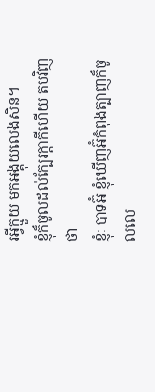រអ្វីក្មួយ មកអង្គុយលេងសិន។
ខ្ញុំក៏ចូលដល់ក្បែរក្តាកីហើយ តបវិញថា
ខ្ញុំៈ បាទអ៊ំ ខ្ញុំឃើញអ៊ំកំពុងត្បាញក៏ចូលលេ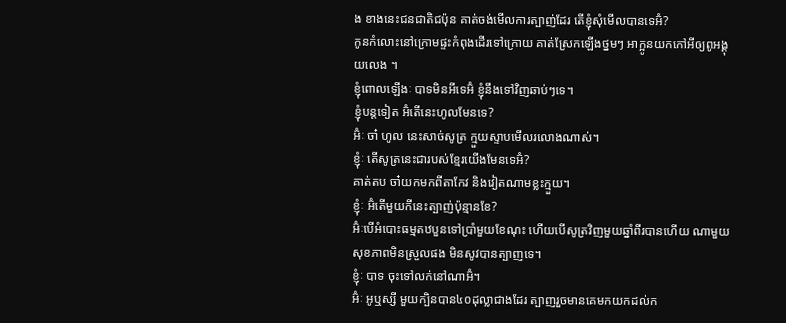ង ខាងនេះជនជាតិជប៉ុន គាត់ចង់មើលការត្បាញ់ដែរ តើខ្ញុំសុំមើលបានទេអ៊ំ?
កូនកំលោះនៅក្រោមផ្ទះកំពុងដើរទៅក្រោយ គាត់ស្រែកឡើងថ្នមៗ អាក្អូនយកកៅអីឲ្យពូអង្គុយលេង ។
ខ្ញុំពោលឡើងៈ បាទមិនអីទេអ៊ំ ខ្ញុំនឹងទៅវិញឆាប់ៗទេ។
ខ្ញុំបន្តទៀត អ៊ំតើនេះហូលមែនទេ?
អ៊ំៈ ចា៎ ហូល នេះសាច់សូត្រ ក្មួយស្ទាបមើលរលោងណាស់។
ខ្ញុំៈ តើសូត្រនេះជារបស់ខ្មែរយើងមែនទេអ៊ំ?
គាត់តប ចា៎យកមកពីតាកែវ និងវៀតណាមខ្លះក្មួយ។
ខ្ញុំៈ អ៊ំតើមួយកីនេះត្បាញ់ប៉ុន្មានខែ?
អ៊ំៈបើអំបោះធម្មតឋបួនទៅប្រាំមួយខែណុះ ហើយបើសូត្រវិញមួយឆ្នាំពីរបានហើយ ណាមួយសុខភាពមិនស្រួលផង មិនសូវបានត្បាញទេ។
ខ្ញុំៈ បាទ ចុះទៅលក់នៅណាអ៊ំ។
អ៊ំៈ អូឬស្សី មួយក្បិនបាន៤០ដុល្លាជាងដែរ ត្បាញរួចមានគេមកយកដល់ក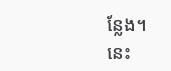ន្លែង។
នេះ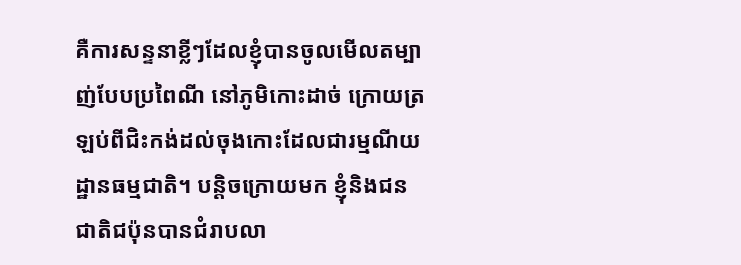គឺការសន្ទនាខ្លីៗដែលខ្ញុំបានចូលមើលតម្បាញ់បែបប្រពៃណី នៅភូមិកោះដាច់ ក្រោយត្រឡប់ពីជិះកង់ដល់ចុងកោះដែលជារម្មណីយដ្ឋានធម្មជាតិ។ បន្តិចក្រោយមក ខ្ញុំនិងជនជាតិជប៉ុនបានជំរាបលា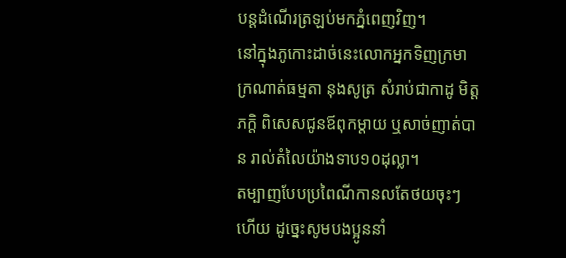បន្តដំណើរត្រឡប់មកភ្នំពេញវិញ។
នៅក្នុងភូកោះដាច់នេះលោកអ្នកទិញក្រមាក្រណាត់ធម្មតា នុងសូត្រ សំរាប់ជាកាដូ មិត្តភក្តិ ពិសេសជូនឪពុកម្តាយ ឬសាច់ញាត់បាន រាល់តំលៃយ៉ាងទាប១០ដុល្លា។
តម្បាញបែបប្រពៃណីកានលតែថយចុះៗហើយ ដូច្នេះសូមបងប្អូននាំ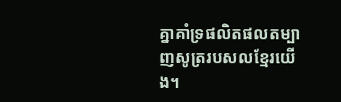គ្នាគាំទ្រផលិតផលតម្បាញសូត្ររបសលខ្មែរយើង។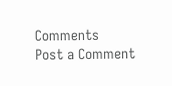Comments
Post a Comment